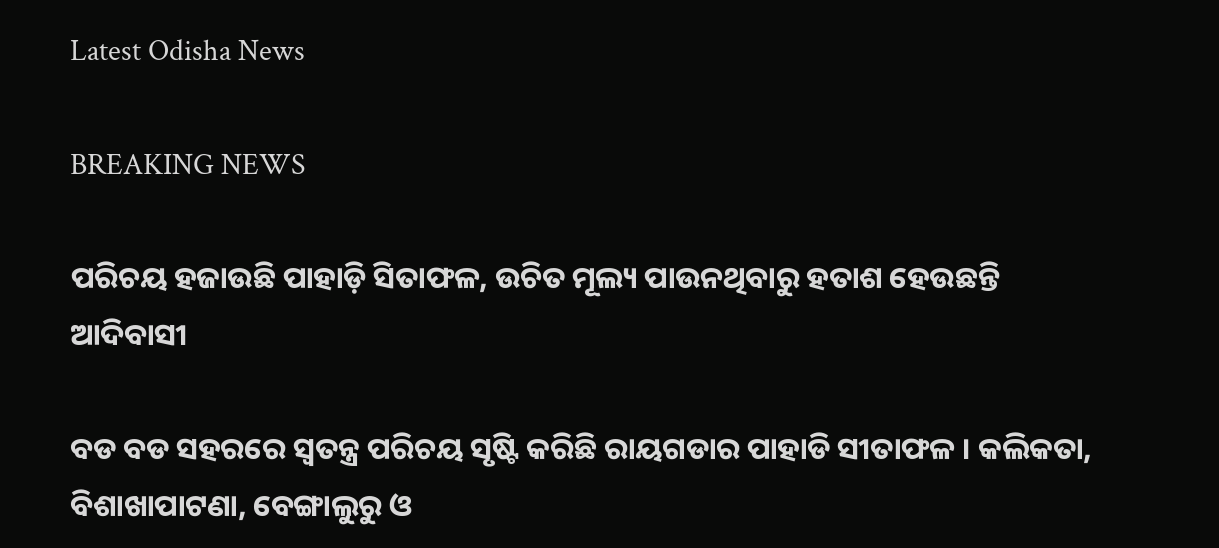Latest Odisha News

BREAKING NEWS

ପରିଚୟ ହଜାଉଛି ପାହାଡ଼ି ସିତାଫଳ, ଉଚିତ ମୂଲ୍ୟ ପାଉନଥିବାରୁ ହତାଶ ହେଉଛନ୍ତି ଆଦିବାସୀ

ବଡ ବଡ ସହରରେ ସ୍ବତନ୍ତ୍ର ପରିଚୟ ସୃଷ୍ଟି କରିଛି ରାୟଗଡାର ପାହାଡି ସୀତାଫଳ । କଲିକତା, ବିଶାଖାପାଟଣା, ବେଙ୍ଗାଲୁରୁ ଓ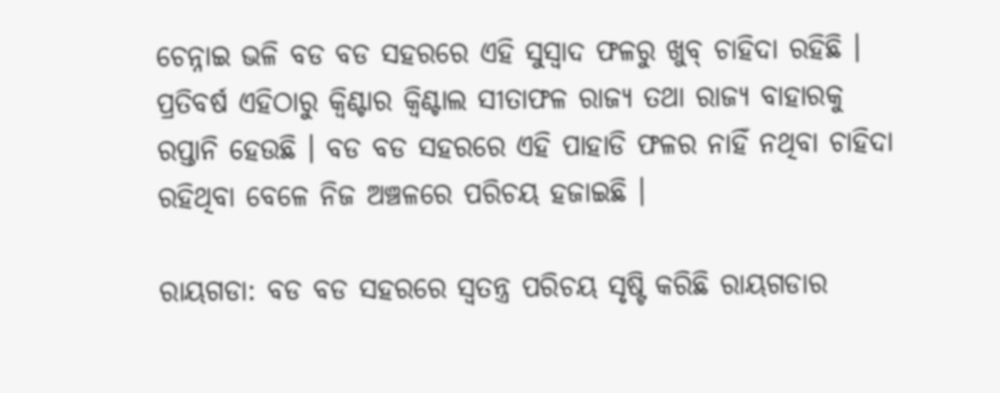ଚେନ୍ନାଇ ଭଳି ବଡ ବଡ ସହରରେ ଏହି ସୁସ୍ବାଦ ଫଳରୁ ଖୁବ୍ ଚାହିଦା ରହିଛି । ପ୍ରତିବର୍ଷ ଏହିଠାରୁ କ୍ବିଣ୍ଟାର କ୍ବିଣ୍ଟାଲ ସୀତାଫଳ ରାଜ୍ୟ ତଥା ରାଜ୍ୟ ବାହାରକୁ ରପ୍ତାନି ହେଉଛି । ବଡ ବଡ ସହରରେ ଏହି ପାହାଡି ଫଳର ନାହିଁ ନଥିବା ଚାହିଦା ରହିଥିବା ବେଳେ ନିଜ ଅଞ୍ଚଳରେ ପରିଚୟ ହଜାଇଛି ।

ରାୟଗଡା: ବଡ ବଡ ସହରରେ ସ୍ବତନ୍ତ୍ର ପରିଚୟ ସୃଷ୍ଟି କରିଛି ରାୟଗଡାର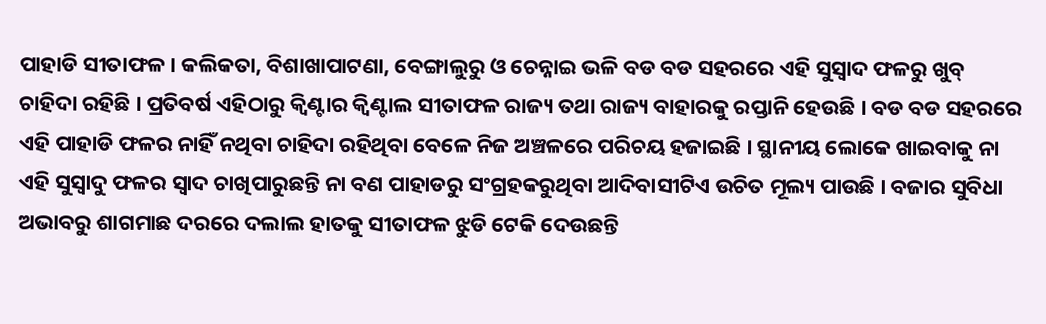ପାହାଡି ସୀତାଫଳ । କଲିକତା, ବିଶାଖାପାଟଣା, ବେଙ୍ଗାଲୁରୁ ଓ ଚେନ୍ନାଇ ଭଳି ବଡ ବଡ ସହରରେ ଏହି ସୁସ୍ବାଦ ଫଳରୁ ଖୁବ୍ ଚାହିଦା ରହିଛି । ପ୍ରତିବର୍ଷ ଏହିଠାରୁ କ୍ବିଣ୍ଟାର କ୍ବିଣ୍ଟାଲ ସୀତାଫଳ ରାଜ୍ୟ ତଥା ରାଜ୍ୟ ବାହାରକୁ ରପ୍ତାନି ହେଉଛି । ବଡ ବଡ ସହରରେ ଏହି ପାହାଡି ଫଳର ନାହିଁ ନଥିବା ଚାହିଦା ରହିଥିବା ବେଳେ ନିଜ ଅଞ୍ଚଳରେ ପରିଚୟ ହଜାଇଛି । ସ୍ଥାନୀୟ ଲୋକେ ଖାଇବାକୁ ନା ଏହି ସୁସ୍ବାଦୁ ଫଳର ସ୍ବାଦ ଚାଖିପାରୁଛନ୍ତି ନା ବଣ ପାହାଡରୁ ସଂଗ୍ରହକରୁଥିବା ଆଦିବାସୀଟିଏ ଉଚିତ ମୂଲ୍ୟ ପାଉଛି । ବଜାର ସୁବିଧା ଅଭାବରୁ ଶାଗମାଛ ଦରରେ ଦଲାଲ ହାତକୁ ସୀତାଫଳ ଝୁଡି ଟେକି ଦେଉଛନ୍ତି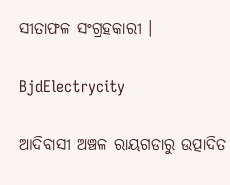ସୀତାଫଳ ସଂଗ୍ରହକାରୀ ।

BjdElectrycity

ଆଦିବାସୀ ଅଞ୍ଚଳ ରାୟଗଡାରୁ ଉତ୍ପାଦିତ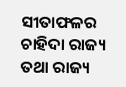ସୀତାଫଳର ଚାହିଦା ରାଜ୍ୟ ତଥା ରାଜ୍ୟ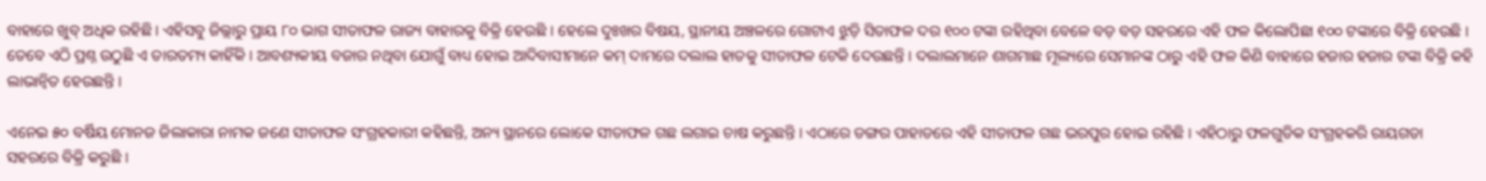ବାହାରେ ଖୁବ୍ ଅଧିକ ରହିଛି । ଏହିସବୁ ଜିଲ୍ଲାରୁ ପ୍ରାୟ ୮୦ ଭାଗ ସୀତାଫଳ ରାଜ୍ୟ ବାହାରକୁ ବିକ୍ରି ହେଉଛି । ହେଲେ ଦୁଃଖର ବିଷୟ, ସ୍ଥାନୀୟ ଅଞ୍ଚଳରେ ଗୋଟାଏ ଝୁଡ଼ି ସିତାଫଳ ଦର ୧୦୦ ଟଙ୍କା ରହିଥିବା ବେଳେ ବଡ଼ ବଡ଼ ସହରରେ ଏହି ଫଳ କିଲୋପିଛା ୧୦୦ ଟଙ୍କାରେ ବିକ୍ରି ହେଉଛି । ତେବେ ଏଠି ପ୍ରଶ୍ନ ଉଠୁଛି ଏ ତାରତମ୍ୟ କାହିଁକି । ଆବଶ୍ୟକୀୟ ବଜାର ନଥିବା ଯୋଗୁଁ ବାଧ୍ୟ ହୋଇ ଆଦିବାସୀମାନେ କମ୍ ଦାମରେ ଦଲାଲ ହାତକୁ ସୀତାଫଳ ଟେକି ଦେଉଛନ୍ତି । ଦଲାଲମାନେ ଶାଗମାଛ ମୂଲ୍ୟରେ ସେମାନଙ୍କ ଠାରୁ ଏହି ଫଳ କିଣି ବାହାରେ ହଜାର ହଜାର ଟଙ୍କା ବିକ୍ରି କହି ଲାଭାନ୍ବିତ ହେଉଛନ୍ତି ।

ଏନେଇ ୫୦ ବର୍ଷିୟ ମୋନଜ ଜିଲାକାରା ନାମକ ଜଣେ ସୀତାଫଳ ସଂଗ୍ରହକାରୀ କହିଛନ୍ତି, ଅନ୍ୟ ସ୍ଥାନରେ ଲୋକେ ସୀତାଫଳ ଗଛ ଲଗାଇ ଚାଷ କରୁଛନ୍ତି । ଏଠାରେ ଡଙ୍ଗର ପାହାଡରେ ଏହି ସୀତାଫଳ ଗଛ ଭରପୁର ହୋଇ ରହିଛି । ଏହିଠାରୁ ଫଳଗୁଡିକ ସଂଗ୍ରହକରି ରାୟଗଡା ସହରରେ ବିକ୍ରି କରୁଛି ।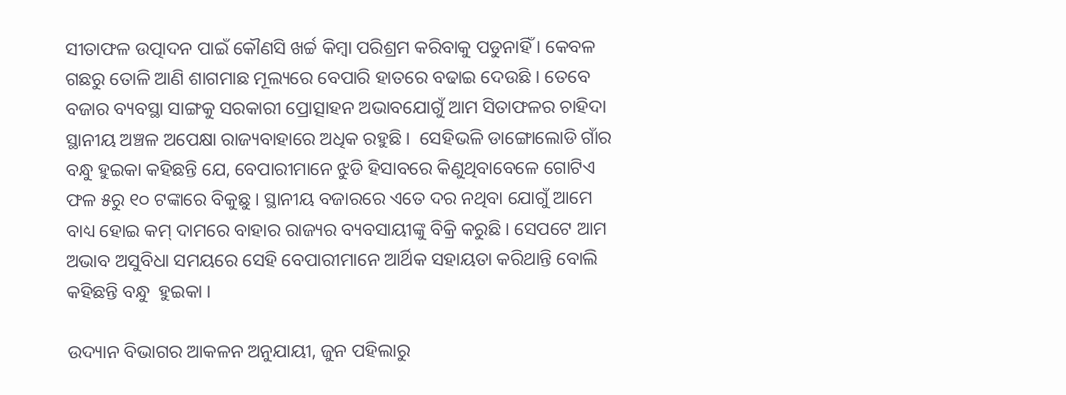ସୀତାଫଳ ଉତ୍ପାଦନ ପାଇଁ କୌଣସି ଖର୍ଚ୍ଚ କିମ୍ବା ପରିଶ୍ରମ କରିବାକୁ ପଡୁନାହିଁ । କେବଳ ଗଛରୁ ତୋଳି ଆଣି ଶାଗମାଛ ମୂଲ୍ୟରେ ବେପାରି ହାତରେ ବଢାଇ ଦେଉଛି । ତେବେ ବଜାର ବ୍ୟବସ୍ଥା ସାଙ୍ଗକୁ ସରକାରୀ ପ୍ରୋତ୍ସାହନ ଅଭାବଯୋଗୁଁ ଆମ ସିତାଫଳର ଚାହିଦା ସ୍ଥାନୀୟ ଅଞ୍ଚଳ ଅପେକ୍ଷା ରାଜ୍ୟବାହାରେ ଅଧିକ ରହୁଛି ।  ସେହିଭଳି ଡାଙ୍ଗୋଲୋଡି ଗାଁର ବନ୍ଧୁ ହୁଇକା କହିଛନ୍ତି ଯେ, ବେପାରୀମାନେ ଝୁଡି ହିସାବରେ କିଣୁଥିବାବେଳେ ଗୋଟିଏ ଫଳ ୫ରୁ ୧୦ ଟଙ୍କାରେ ବିକୁଛୁ । ସ୍ଥାନୀୟ ବଜାରରେ ଏତେ ଦର ନଥିବା ଯୋଗୁଁ ଆମେ ବାଧ୍ୟ ହୋଇ କମ୍ ଦାମରେ ବାହାର ରାଜ୍ୟର ବ୍ୟବସାୟୀଙ୍କୁ ବିକ୍ରି କରୁଛି । ସେପଟେ ଆମ ଅଭାବ ଅସୁବିଧା ସମୟରେ ସେହି ବେପାରୀମାନେ ଆର୍ଥିକ ସହାୟତା କରିଥାନ୍ତି ବୋଲି  କହିଛନ୍ତି ବନ୍ଧୁ  ହୁଇକା ।

ଉଦ୍ୟାନ ବିଭାଗର ଆକଳନ ଅନୁଯାୟୀ, ଜୁନ ପହିଲାରୁ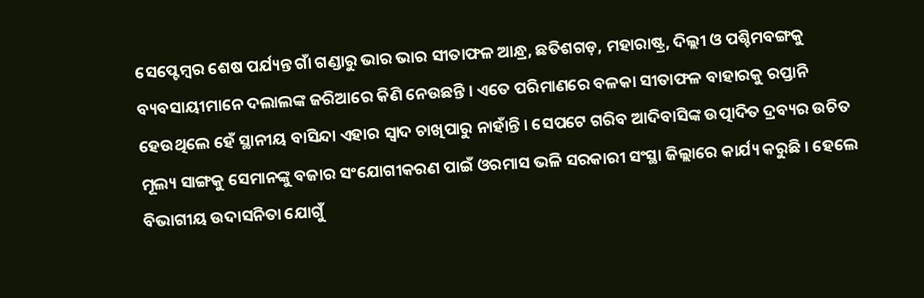ସେପ୍ଟେମ୍ବର ଶେଷ ପର୍ଯ୍ୟନ୍ତ ଗାଁ ଗଣ୍ଡାରୁ ଭାର ଭାର ସୀତାଫଳ ଆନ୍ଧ୍ର, ଛତିଶଗଡ଼, ମହାରାଷ୍ଟ୍ର, ଦିଲ୍ଲୀ ଓ ପଶ୍ଚିମବଙ୍ଗକୁ ବ୍ୟବସାୟୀମାନେ ଦଲାଲଙ୍କ ଜରିଆରେ କିଣି ନେଉଛନ୍ତି । ଏତେ ପରିମାଣରେ ବଳକା ସୀତାଫଳ ବାହାରକୁ ରପ୍ତାନି ହେଉଥିଲେ ହେଁ ସ୍ଥାନୀୟ ବାସିନ୍ଦା ଏହାର ସ୍ୱାଦ ଚାଖିପାରୁ ନାହାଁନ୍ତି । ସେପଟେ ଗରିବ ଆଦିବାସିଙ୍କ ଉତ୍ପାଦିତ ଦ୍ରବ୍ୟର ଉଚିତ ମୂଲ୍ୟ ସାଙ୍ଗକୁ ସେମାନଙ୍କୁ ବଜାର ସଂଯୋଗୀକରଣ ପାଇଁ ଓରମାସ ଭଳି ସରକାରୀ ସଂସ୍ଥା ଜିଲ୍ଲାରେ କାର୍ଯ୍ୟ କରୁଛି । ହେଲେ ବିଭାଗୀୟ ଉଦାସନିତା ଯୋଗୁଁ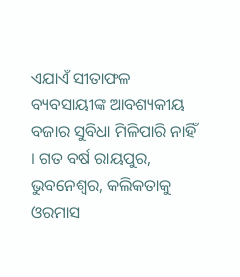ଏଯାଏଁ ସୀତାଫଳ ବ୍ୟବସାୟୀଙ୍କ ଆବଶ୍ୟକୀୟ ବଜାର ସୁବିଧା ମିଳିପାରି ନାହିଁ । ଗତ ବର୍ଷ ରାୟପୁର, ଭୁବନେଶ୍ୱର, କଲିକତାକୁ ଓରମାସ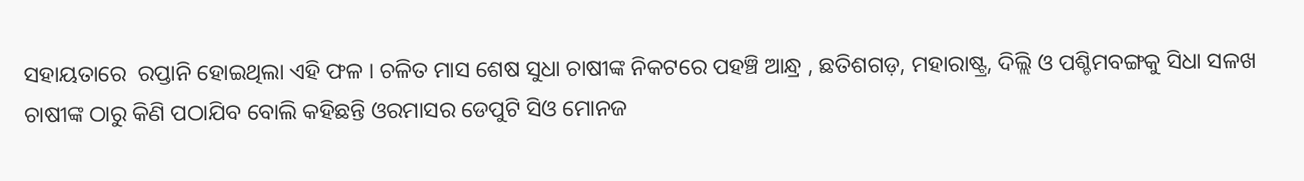ସହାୟତାରେ  ରପ୍ତାନି ହୋଇଥିଲା ଏହି ଫଳ । ଚଳିତ ମାସ ଶେଷ ସୁଧା ଚାଷୀଙ୍କ ନିକଟରେ ପହଞ୍ଚି ଆନ୍ଧ୍ର , ଛତିଶଗଡ଼, ମହାରାଷ୍ଟ୍ର, ଦିଲ୍ଲି ଓ ପଶ୍ଚିମବଙ୍ଗକୁ ସିଧା ସଳଖ ଚାଷୀଙ୍କ ଠାରୁ କିଣି ପଠାଯିବ ବୋଲି କହିଛନ୍ତି ଓରମାସର ଡେପୁଟି ସିଓ ମୋନଜ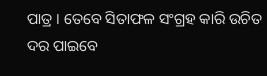ପାତ୍ର । ତେବେ ସିତାଫଳ ସଂଗ୍ରହ କାରି ଉଚିତ ଦର ପାଇବେ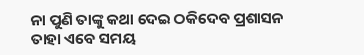ନା ପୁଣି ତାଙ୍କୁ କଥା ଦେଇ ଠକିଦେବ ପ୍ରଶାସନ ତାହା ଏବେ ସମୟ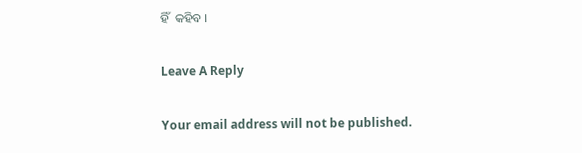ହିଁ  କହିବ ।

Leave A Reply

Your email address will not be published.